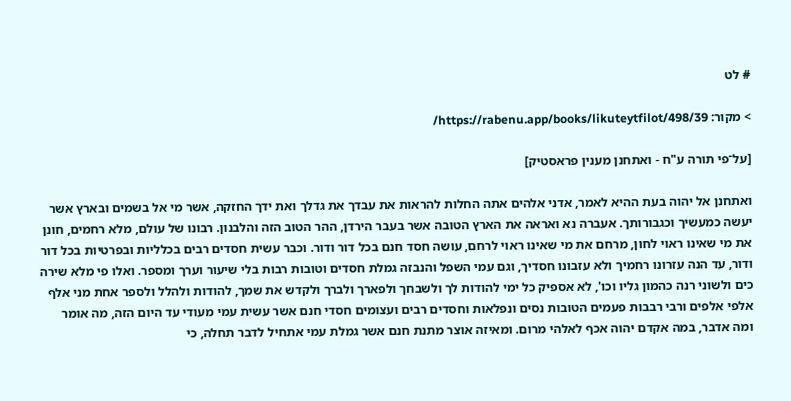# לט

> מקור: https://rabenu.app/books/likuteytfilot/498/39/

[על־פי תורה ע"ח - ואתחנן מענין פראסטיק]

ואתחנן אל יהוה בעת ההיא לאמר, אדני אלהים אתה החלות להראות את עבדך את גדלך ואת ידך החזקה, אשר מי אל בשמים ובארץ אשר יעשה כמעשיך וכגבורותך. אעברה נא ואראה את הארץ הטובה אשר בעבר הירדן, ההר הטוב הזה והלבנון. רבונו של עולם, מלא רחמים, חונן את מי שאינו ראוי לחון, מרחם את מי שאינו ראוי לרחם, עושה חסד חנם בכל דור ודור. וכבר עשית חסדים רבים בכלליות ובפרטיות בכל דור ודור, עד הנה עזרונו רחמיך ולא עזבונו חסדיך, וגם עמי השפל והנבזה גמלת חסדים וטובות רבות בלי שיעור וערך ומספר. ואלו פי מלא שירה כים ולשוני רנה כהמון גליו וכו', לא אספיק כל ימי להודות לך ולשבחך ולפארך ולברך ולקדש את שמך, להודות ולהלל ולספר אחת מני אלף אלפי אלפים ורבי רבבות פעמים הטובות נסים ונפלאות וחסדים רבים ועצומים חסדי חנם אשר עשית עמי מעודי עד היום הזה, מה אומר ומה אדבר, במה אקדם יהוה אכף לאלהי מרום. ומאיזה אוצר מתנת חנם אשר גמלת עמי אתחיל לדבר תחלה, כי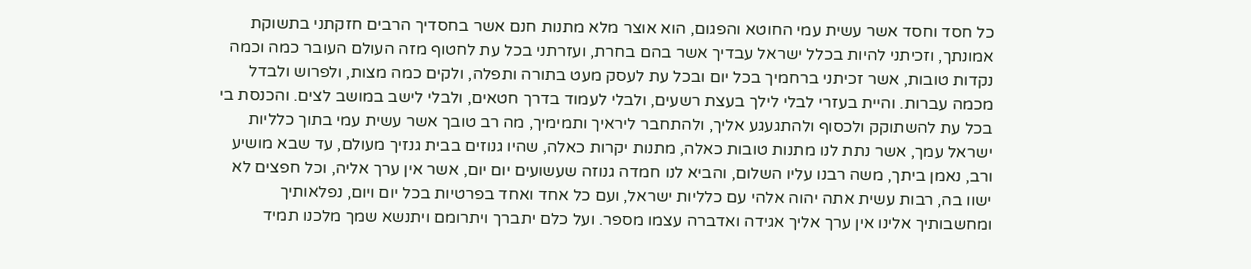כל חסד וחסד אשר עשית עמי החוטא והפגום, הוא אוצר מלא מתנות חנם אשר בחסדיך הרבים חזקתני בתשוקת אמונתך, וזכיתני להיות בכלל ישראל עבדיך אשר בהם בחרת, ועזרתני בכל עת לחטוף מזה העולם העובר כמה וכמה נקדות טובות, אשר זכיתני ברחמיך בכל יום ובכל עת לעסק מעט בתורה ותפלה, ולקים כמה מצות, ולפרוש ולבדל מכמה עברות. והיית בעזרי לבלי לילך בעצת רשעים, ולבלי לעמוד בדרך חטאים, ולבלי לישב במושב לצים. והכנסת בי בכל עת להשתוקק ולכסוף ולהתגעגע אליך, ולהתחבר ליראיך ותמימיך, מה רב טובך אשר עשית עמי בתוך כלליות ישראל עמך, אשר נתת לנו מתנות טובות כאלה, מתנות יקרות כאלה, שהיו גנוזים בבית גנזיך מעולם, עד שבא מושיע ורב, נאמן ביתך, משה רבנו עליו השלום, והביא לנו חמדה גנוזה שעשועים יום יום, אשר אין ערך אליה, וכל חפצים לא ישוו בה, רבות עשית אתה יהוה אלהי עם כלליות ישראל, ועם כל אחד ואחד בפרטיות בכל יום ויום, נפלאותיך ומחשבותיך אלינו אין ערך אליך אגידה ואדברה עצמו מספר. ועל כלם יתברך ויתרומם ויתנשא שמך מלכנו תמיד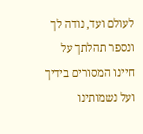לעולם ועד, נודה לך ונספר תהלתך על חיינו המסורים בידיך ועל נשמותינו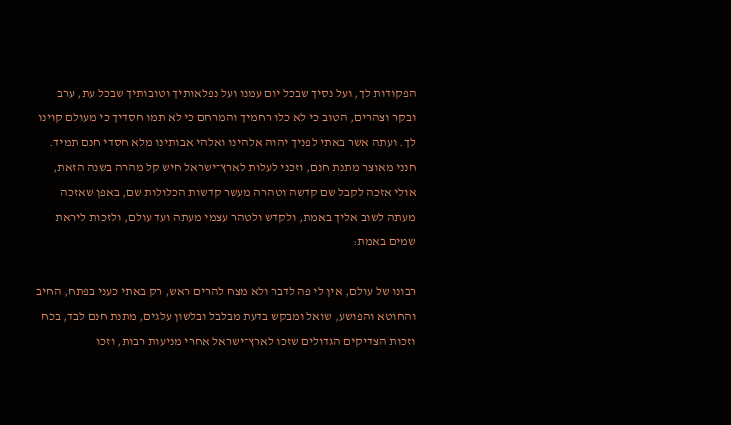הפקודות לך, ועל נסיך שבכל יום עמנו ועל נפלאותיך וטובותיך שבכל עת, ערב ובקר וצהרים, הטוב כי לא כלו רחמיך והמרחם כי לא תמו חסדיך כי מעולם קוינו לך. ועתה אשר באתי לפניך יהוה אלהינו ואלהי אבותינו מלא חסדי חנם תמיד. חנני מאוצר מתנת חנם, וזכני לעלות לארץ־ישראל חיש קל מהרה בשנה הזאת, אולי אזכה לקבל שם קדשה וטהרה מעשר קדשות הכלולות שם, באפן שאזכה מעתה לשוב אליך באמת, ולקדש ולטהר עצמי מעתה ועד עולם, ולזכות ליראת שמים באמת:

רבונו של עולם, אין לי פה לדבר ולא מצח להרים ראש, רק באתי כעני בפתח, החיב והחוטא והפושע, שואל ומבקש בדעת מבלבל ובלשון עלגים, מתנת חנם לבד, בכח וזכות הצדיקים הגדולים שזכו לארץ־ישראל אחרי מניעות רבות, וזכו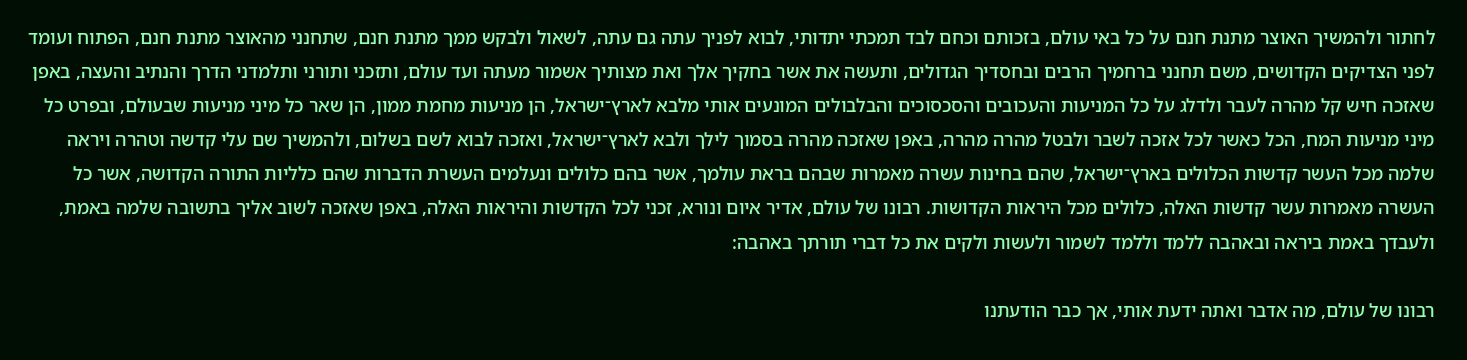לחתור ולהמשיך האוצר מתנת חנם על כל באי עולם, בזכותם וכחם לבד תמכתי יתדותי, לבוא לפניך עתה גם עתה, לשאול ולבקש ממך מתנת חנם, שתחנני מהאוצר מתנת חנם, הפתוח ועומד לפני הצדיקים הקדושים, משם תחנני ברחמיך הרבים ובחסדיך הגדולים, ותעשה את אשר בחקיך אלך ואת מצותיך אשמור מעתה ועד עולם, ותזכני ותורני ותלמדני הדרך והנתיב והעצה, באפן שאזכה חיש קל מהרה לעבר ולדלג על כל המניעות והעכובים והסכסוכים והבלבולים המונעים אותי מלבא לארץ־ישראל, הן מניעות מחמת ממון, הן שאר כל מיני מניעות שבעולם, ובפרט כל מיני מניעות המח, הכל כאשר לכל אזכה לשבר ולבטל מהרה מהרה, באפן שאזכה מהרה בסמוך לילך ולבא לארץ־ישראל, ואזכה לבוא לשם בשלום, ולהמשיך שם עלי קדשה וטהרה ויראה שלמה מכל העשר קדשות הכלולים בארץ־ישראל, שהם בחינות עשרה מאמרות שבהם בראת עולמך, אשר בהם כלולים ונעלמים העשרת הדברות שהם כלליות התורה הקדושה, אשר כל העשרה מאמרות עשר קדשות האלה, כלולים מכל היראות הקדושות. רבונו של עולם, אדיר איום ונורא, זכני לכל הקדשות והיראות האלה, באפן שאזכה לשוב אליך בתשובה שלמה באמת, ולעבדך באמת ביראה ובאהבה ללמד וללמד לשמור ולעשות ולקים את כל דברי תורתך באהבה:

רבונו של עולם, מה אדבר ואתה ידעת אותי, אך כבר הודעתנו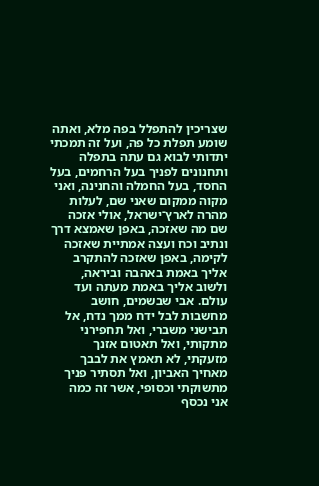שצריכין להתפלל בפה מלא, ואתה שומע תפלת כל פה, ועל זה תמכתי יתדותי לבוא גם עתה בתפלה ותחנונים לפניך בעל הרחמים, בעל החסד, בעל החמלה והחנינה, ואני מקוה ממקום שאני שם, לעלות מהרה לארץ־ישראל, אולי אזכה שם מה שאזכה, באפן שאמצא דרך ונתיב וכח ועצה אמתיית שאזכה לקימה, באפן שאזכה להתקרב אליך באמת באהבה וביראה, ולשוב אליך באמת מעתה ועד עולם. אבי שבשמים, חושב מחשבות לבל ידח ממך נדח, אל תבישני משברי, ואל תחפירני מתקותי, ואל תאטום אזנך מזעקתי, לא תאמץ את לבבך מאחיך האביון, ואל תסתיר פניך מתשוקתי וכסופי, אשר זה כמה אני נכסף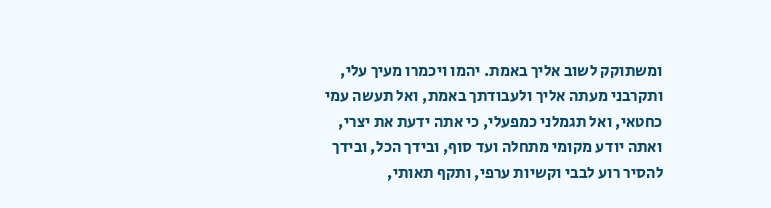ומשתוקק לשוב אליך באמת. יהמו ויכמרו מעיך עלי, ותקרבני מעתה אליך ולעבודתך באמת, ואל תעשה עמי כחטאי, ואל תגמלני כמפעלי, כי אתה ידעת את יצרי, ואתה יודע מקומי מתחלה ועד סוף, ובידך הכל, ובידך להסיר רוע לבבי וקשיות ערפי, ותקף תאותי,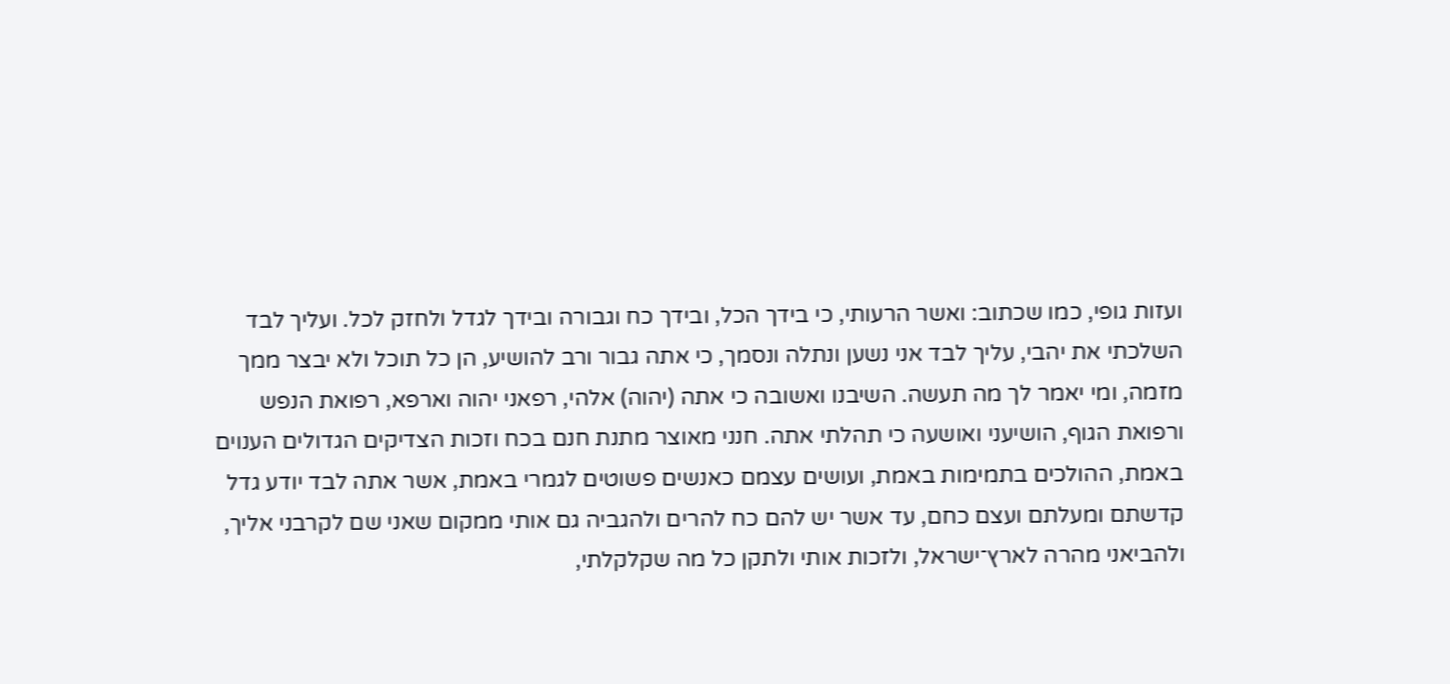ועזות גופי, כמו שכתוב: ואשר הרעותי, כי בידך הכל, ובידך כח וגבורה ובידך לגדל ולחזק לכל. ועליך לבד השלכתי את יהבי, עליך לבד אני נשען ונתלה ונסמך, כי אתה גבור ורב להושיע, הן כל תוכל ולא יבצר ממך מזמה, ומי יאמר לך מה תעשה. השיבנו ואשובה כי אתה (יהוה) אלהי, רפאני יהוה וארפא, רפואת הנפש ורפואת הגוף, הושיעני ואושעה כי תהלתי אתה. חנני מאוצר מתנת חנם בכח וזכות הצדיקים הגדולים הענוים באמת, ההולכים בתמימות באמת, ועושים עצמם כאנשים פשוטים לגמרי באמת, אשר אתה לבד יודע גדל קדשתם ומעלתם ועצם כחם, עד אשר יש להם כח להרים ולהגביה גם אותי ממקום שאני שם לקרבני אליך, ולהביאני מהרה לארץ־ישראל, ולזכות אותי ולתקן כל מה שקלקלתי,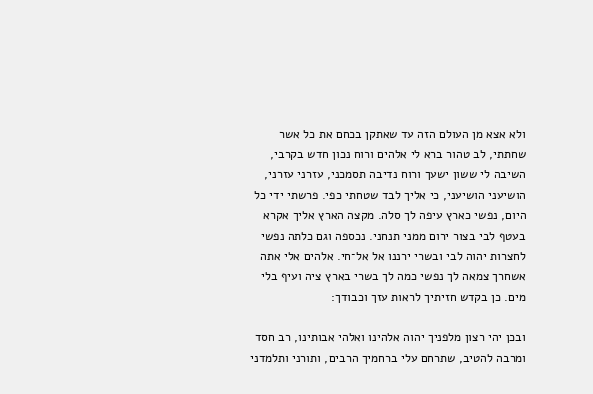ולא אצא מן העולם הזה עד שאתקן בכחם את כל אשר שחתתי, לב טהור ברא לי אלהים ורוח נכון חדש בקרבי, השיבה לי ששון ישעך ורוח נדיבה תסמכני, עזרני עזרני, הושיעני הושיעני, כי אליך לבד שטחתי כפי. פרשתי ידי כל היום, נפשי כארץ עיפה לך סלה. מקצה הארץ אליך אקרא בעטף לבי בצור ירום ממני תנחני. נכספה וגם כלתה נפשי לחצרות יהוה לבי ובשרי ירננו אל אל־חי. אלהים אלי אתה אשחרך צמאה לך נפשי כמה לך בשרי בארץ ציה ועיף בלי מים. כן בקדש חזיתיך לראות עזך וכבודך:

ובכן יהי רצון מלפניך יהוה אלהינו ואלהי אבותינו, רב חסד ומרבה להטיב, שתרחם עלי ברחמיך הרבים, ותורני ותלמדני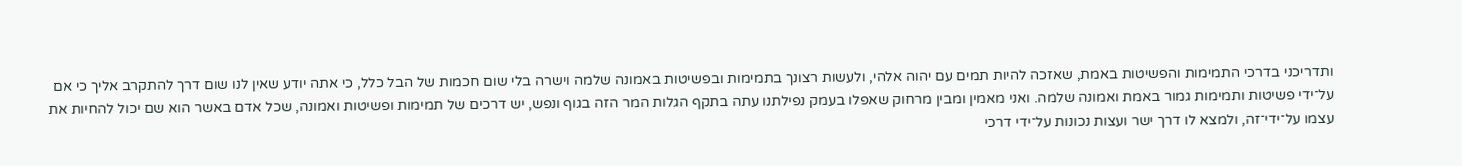ותדריכני בדרכי התמימות והפשיטות באמת, שאזכה להיות תמים עם יהוה אלהי, ולעשות רצונך בתמימות ובפשיטות באמונה שלמה וישרה בלי שום חכמות של הבל כלל, כי אתה יודע שאין לנו שום דרך להתקרב אליך כי אם על־ידי פשיטות ותמימות גמור באמת ואמונה שלמה. ואני מאמין ומבין מרחוק שאפלו בעמק נפילתנו עתה בתקף הגלות המר הזה בגוף ונפש, יש דרכים של תמימות ופשיטות ואמונה, שכל אדם באשר הוא שם יכול להחיות את עצמו על־ידי־זה, ולמצא לו דרך ישר ועצות נכונות על־ידי דרכי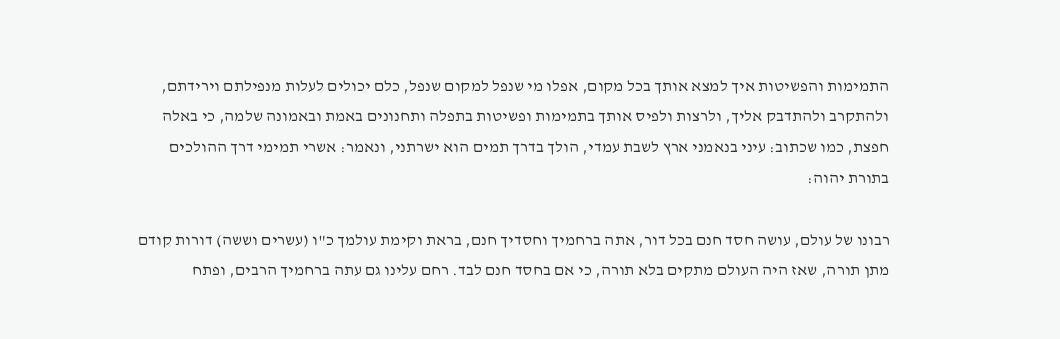התמימות והפשיטות איך למצא אותך בכל מקום, אפלו מי שנפל למקום שנפל, כלם יכולים לעלות מנפילתם וירידתם, ולהתקרב ולהתדבק אליך, ולרצות ולפיס אותך בתמימות ופשיטות בתפלה ותחנונים באמת ובאמונה שלמה, כי באלה חפצת, כמו שכתוב: עיני בנאמני ארץ לשבת עמדי, הולך בדרך תמים הוא ישרתני, ונאמר: אשרי תמימי דרך ההולכים בתורת יהוה:

רבונו של עולם, עושה חסד חנם בכל דור, אתה ברחמיך וחסדיך חנם, בראת וקימת עולמך כ"ו (עשרים וששה) דורות קודם מתן תורה, שאז היה העולם מתקים בלא תורה, כי אם בחסד חנם לבד. רחם עלינו גם עתה ברחמיך הרבים, ופתח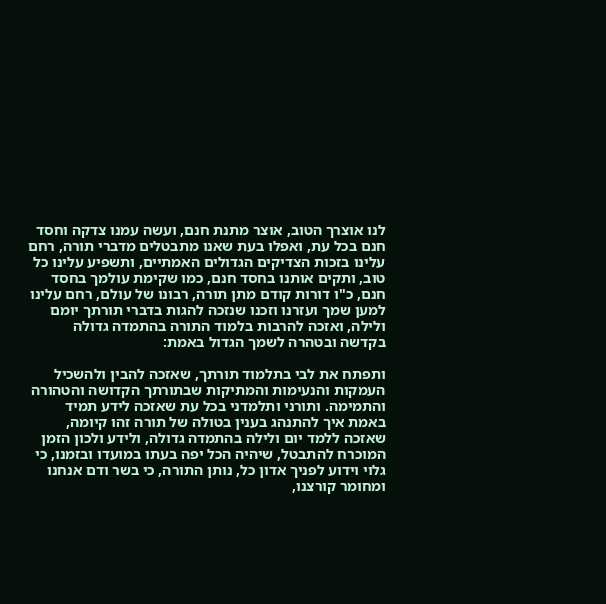לנו אוצרך הטוב, אוצר מתנת חנם, ועשה עמנו צדקה וחסד חנם בכל עת, ואפלו בעת שאנו מתבטלים מדברי תורה, רחם עלינו בזכות הצדיקים הגדולים האמתיים, ותשפיע עלינו כל טוב, ותקים אותנו בחסד חנם, כמו שקימת עולמך בחסד חנם, כ"ו דורות קודם מתן תורה, רבונו של עולם, רחם עלינו למען שמך ועזרנו וזכנו שנזכה להגות בדברי תורתך יומם ולילה, ואזכה להרבות בלמוד התורה בהתמדה גדולה בקדשה ובטהרה לשמך הגדול באמת:

ותפתח את לבי בתלמוד תורתך, שאזכה להבין ולהשכיל העמקות והנעימות והמתיקות שבתורתך הקדושה והטהורה והתמימה. ותורני ותלמדני בכל עת שאזכה לידע תמיד באמת איך להתנהג בענין בטולה של תורה זהו קיומה, שאזכה ללמד יום ולילה בהתמדה גדולה, ולידע ולכון הזמן המוכרח להתבטל, שיהיה הכל יפה בעתו במועדו ובזמנו, כי גלוי וידוע לפניך אדון כל, נותן התורה, כי בשר ודם אנחנו ומחומר קורצנו,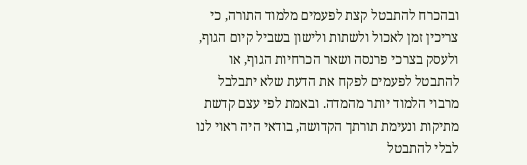ובהכרח להתבטל קצת לפעמים מלמוד התורה, כי צריכין זמן לאכול ולשתות ולישון בשביל קיום הגוף, ולעסק בצרכי פרנסה ושאר הכרחיות הגוף, או להתבטל לפעמים לפקח את הדעת שלא יתבלבל מרבוי הלמוד יותר מהמדה. ובאמת לפי עצם קדשת מתיקות ונעימת תורתך הקדושה, בודאי היה ראוי לנו לבלי להתבטל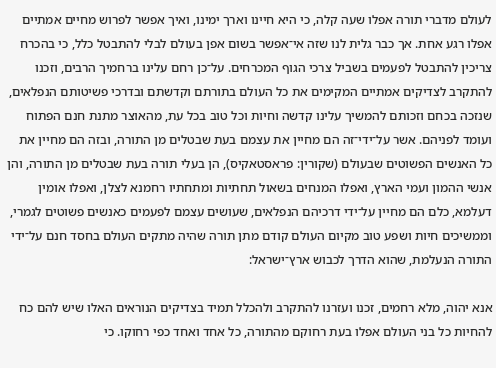לעולם מדברי תורה אפלו שעה קלה, כי היא חיינו וארך ימינו, ואיך אפשר לפרוש מחיים אמתיים אפלו רגע אחת. אך כבר גלית לנו שזה אי־אפשר בשום אפן בעולם לבלי להתבטל כלל, כי בהכרח צריכין להתבטל לפעמים בשביל צרכי הגוף המכרחים. על־כן רחם עלינו ברחמיך הרבים, וזכנו להתקרב לצדיקים אמתיים המקימים את כל העולם בתורתם וקדשתם ובדרכי פשיטותם הנפלאים, שנזכה בכחם וזכותם להמשיך עלינו קדשה וחיות וכל טוב בכל עת, מהאוצר מתנת חנם הפתוח ועומד לפניהם. אשר על־ידי־זה הם מחיין את עצמם בעת שבטלים מן התורה, ובזה הם מחיין את כל האנשים הפשוטים שבעולם (שקורין: פראסטאקיס), הן בעלי תורה בעת שבטלים מן התורה, והן אנשי ההמון ועמי הארץ, ואפלו המנחים בשאול תחתיות ומתחתיו רחמנא לצלן, ואפלו אומין דעלמא, כלם הם מחיין על־ידי דרכיהם הנפלאים, שעושים עצמם לפעמים כאנשים פשוטים לגמרי, וממשיכים חיות ושפע טוב מקיום העולם קודם מתן תורה שהיה מתקים העולם בחסד חנם על־ידי התורה הנעלמת, שהוא הדרך לכבוש ארץ־ישראל:

אנא יהוה, מלא רחמים, זכנו ועזרנו להתקרב ולהכלל תמיד בצדיקים הנוראים האלו שיש להם כח להחיות כל בני העולם אפלו בעת רחוקם מהתורה, כל אחד ואחד כפי רחוקו. כי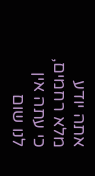אתה יודע מלא רחמים, כי עתה אין לנו שום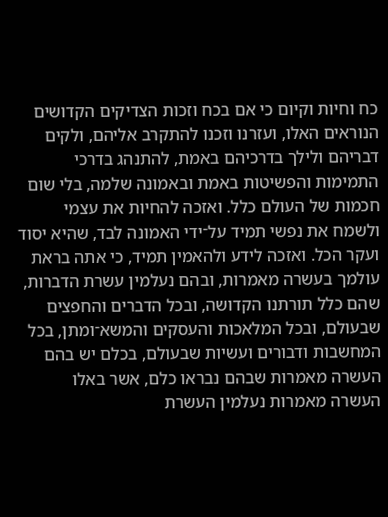כח וחיות וקיום כי אם בכח וזכות הצדיקים הקדושים הנוראים האלו, ועזרנו וזכנו להתקרב אליהם, ולקים דבריהם ולילך בדרכיהם באמת, להתנהג בדרכי התמימות והפשיטות באמת ובאמונה שלמה, בלי שום חכמות של העולם כלל. ואזכה להחיות את עצמי ולשמח את נפשי תמיד על־ידי האמונה לבד, שהיא יסוד ועקר הכל. ואזכה לידע ולהאמין תמיד, כי אתה בראת עולמך בעשרה מאמרות, ובהם נעלמין עשרת הדברות, שהם כלל תורתנו הקדושה, ובכל הדברים והחפצים שבעולם, ובכל המלאכות והעסקים והמשא־ומתן, בכל המחשבות ודבורים ועשיות שבעולם, בכלם יש בהם העשרה מאמרות שבהם נבראו כלם, אשר באלו העשרה מאמרות נעלמין העשרת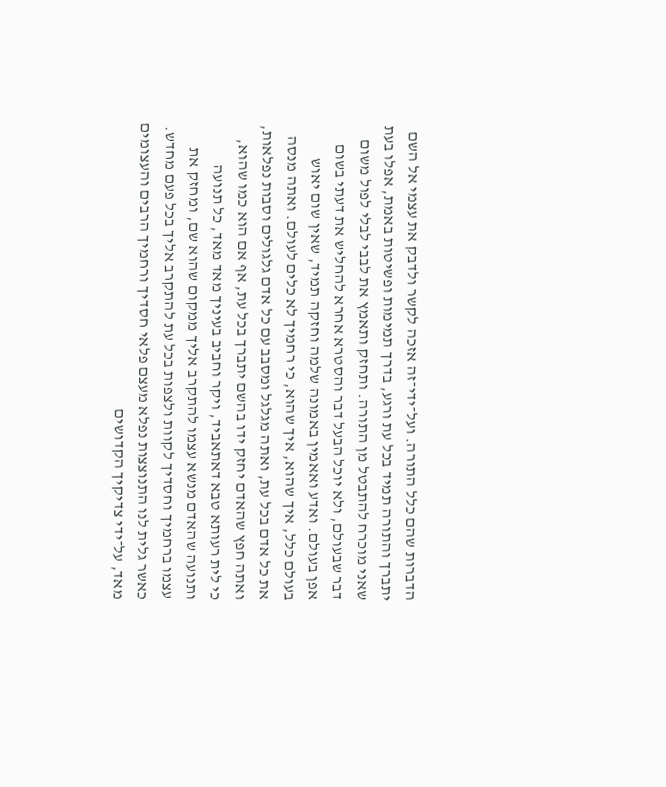הדברות שהם כלל התורה. ועל־ידי־זה אזכה לקשר ולדבק את עצמי אל השם יתברך והתורה תמיד בכל עת ורגע, בדרך תמימות ופשיטות באמת, אפלו בעת שאני מוכרח להתבטל מן התורה. ותחזק ותאמץ את לבבי לבלי לפול משום דבר שבעולם, ולא יוכל הבעל דבר והסטרא אחרא להחליש את דעתי בשום אפן בעולם. ואדע ואאמין באמונה שלמה וחזקה תמיד, שאין שום יאוש בעולם כלל, איך שהוא, איך שהוא, כי רחמיך לא כלים לעולם. ואתה מנסה את כל אדם בכל עת, ואתה מגלגל ומסבב עם כל אדם גלגולים וסבות נפלאות, ואתה חפץ שהאדם יחזק ידו בהשם יתברך בכל עת, אף אם הוא כמו שהוא, כי לית רעותא טבא דאתאביד, ויקר וחביב בעיניך מאד מאד, כל תנועה ותנועה שהאדם מנשא עצמו להתקרב אליך ממקום שהוא שם, ומחזק את עצמו ברחמיך וחסדיך לקוות ולצפות בכל עת להתקרב אליך בכל פעם מחדש. כאשר גלית לנו התנוצצות נפלא מעצם פלאי חסדיך ורחמיך הרבים והעצומים מאד, על־ידי צדיקיך הקדושים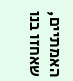האמתיים, שאחזו בנו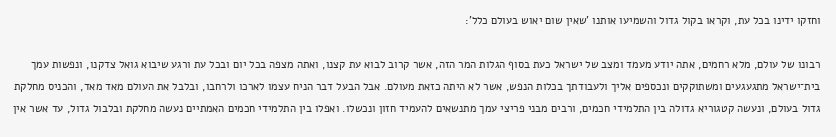וחזקו ידינו בכל עת, וקראו בקול גדול והשמיעו אותנו 'שאין שום יאוש בעולם כלל':

רבונו של עולם, מלא רחמים, אתה יודע מעמד ומצב של ישראל כעת בסוף הגלות המר הזה, אשר קרוב לבוא עת קצנו, ואתה מצפה בכל יום ובכל עת ורגע שיבוא גואל צדקנו, ונפשות עמך בית־ישראל מתגעגעים ומשתוקקים ונכספים אליך ולעבודתך בכלות הנפש, אשר לא היתה כזאת מעולם. אבל הבעל דבר הניח עצמו לארכו ולרחבו, ובלבל את העולם מאד מאד, והכניס מחלקת גדול בעולם, ונעשה קטגוריא גדולה בין התלמידי חכמים, ורבים מבני פריצי עמך מתנשאים להעמיד חזון ונכשלו. ואפלו בין התלמידי חכמים האמתיים נעשה מחלקת ובלבול גדול, עד אשר אין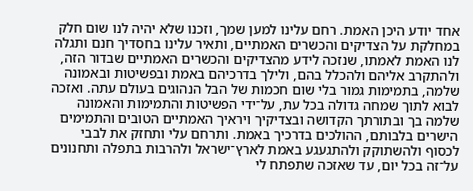אחד יודע היכן האמת. רחם עלינו למען שמך, וזכנו שלא יהיה לנו שום חלק במחלקת על הצדיקים והכשרים האמתיים, ותאיר עלינו בחסדיך חנם ותגלה לנו האמת לאמתו, שנזכה לידע מהצדיקים והכשרים האמתיים שבדור הזה, ולהתקרב אליהם ולהכלל בהם, ולילך בדרכיהם באמת ובפשיטות ובאמונה שלמה, בתמימות גמור בלי שום חכמות של הבל הנהוגים בעולם עתה. ואזכה לבוא לתוך שמחה גדולה בכל עת, על־ידי הפשיטות והתמימות והאמונה שלמה בך ובתורתך הקדושה ובצדיקיך ויראיך האמתיים הטובים והתמימים הישרים בלבותם, ההולכים בדרכיך באמת. ותרחם עלי ותחזק את לבבי לכסוף ולהשתוקק ולהתגעגע באמת לארץ־ישראל ולהרבות בתפלה ותחנונים על־זה בכל יום, עד שאזכה שתפתח לי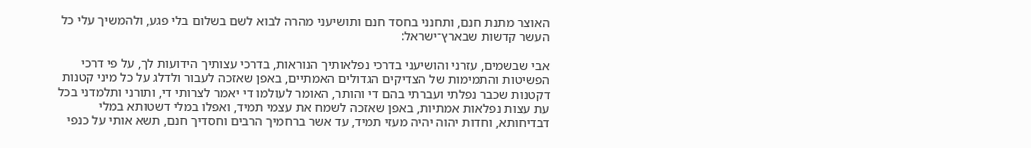האוצר מתנת חנם, ותחנני בחסד חנם ותושיעני מהרה לבוא לשם בשלום בלי פגע, ולהמשיך עלי כל העשר קדשות שבארץ־ישראל:

אבי שבשמים, עזרני והושיעני בדרכי נפלאותיך הנוראות, בדרכי עצותיך הידועות לך, על פי דרכי הפשיטות והתמימות של הצדיקים הגדולים האמתיים, באפן שאזכה לעבור ולדלג על כל מיני קטנות דקטנות שכבר נפלתי ועברתי בהם די והותר, האומר לעולמו די יאמר לצרותי די, ותורני ותלמדני בכל עת עצות נפלאות אמתיות, באפן שאזכה לשמח את עצמי תמיד, ואפלו במלי דשטותא במלי דבדיחותא, וחדות יהוה יהיה מעזי תמיד, עד אשר ברחמיך הרבים וחסדיך חנם, תשא אותי על כנפי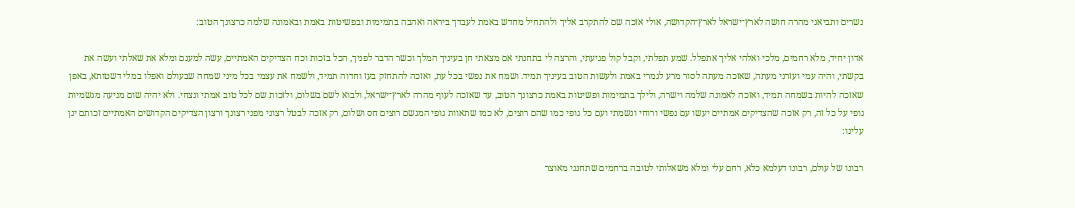נשרים ותביאני מהרה חושה לארץ־ישראל לארץ־הקדושה, אולי אזכה שם להתקרב אליך ולהתחיל מחדש באמת לעבדך ביראה ואהבה בתמימות ובפשיטות באמת ובאמונה שלמה כרצונך הטוב:

אדון יחיד, מלא רחמים, מלכי ואלהי אליך אתפלל. שמע תפלתי, וקבל קול פגיעתי, והרצה לי בתחנתי אם מצאתי חן בעיניך המלך וכשר הדבר לפניך, הכל בזכות וכח הצדיקים האמתיים, עשה למענם ומלא את שאלתי ועשה את בקשתי, והיה עמי ועזרני מעתה, שאזכה מעתה לסור מרע לגמרי באמת ולעשות הטוב בעיניך תמיד. ושמח את נפשי בכל עת, ואזכה להתחזק בעז וחדוה תמיד, ולשמח את עצמי בכל מיני שמחה שבעולם ואפלו במלי דשטותא, באפן שאזכה להיות בשמחה תמיד, ואזכה לאמונה שלמה וישרה, ולילך בתמימות ופשיטות באמת כרצונך הטוב, עד שאזכה לעוף מהרה לארץ־ישראל, ולבוא לשם בשלום, ולזכות שם לכל טוב אמתי ונצחי. ולא יהיה שום מניעה מגשמיות גופי על כל זה, רק אזכה שהצדיקים אמתיים יעשו עם נפשי ורוחי ונשמתי ועם כל גופי כמו שהם רוצים, לא כמו שתאוות גופי המגשם רוצים חס ושלום, רק אזכה לבטל רצוני מפני רצונך ורצון הצדיקים הקדושים האמתיים זכותם יגן עלינו:

רבונו של עולם, רבונו דעלמא כלא, רחם עלי ומלא משאלותי לטובה ברחמים שתחנני מאוצר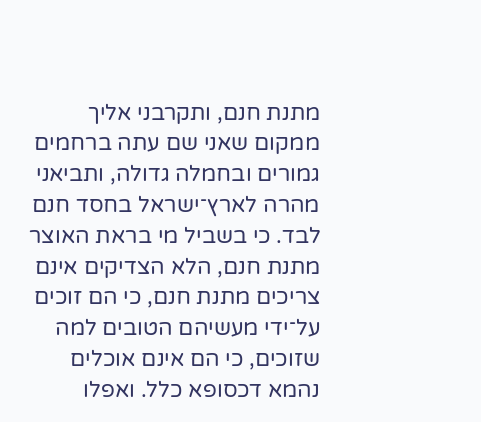מתנת חנם, ותקרבני אליך ממקום שאני שם עתה ברחמים גמורים ובחמלה גדולה, ותביאני מהרה לארץ־ישראל בחסד חנם לבד. כי בשביל מי בראת האוצר מתנת חנם, הלא הצדיקים אינם צריכים מתנת חנם, כי הם זוכים על־ידי מעשיהם הטובים למה שזוכים, כי הם אינם אוכלים נהמא דכסופא כלל. ואפלו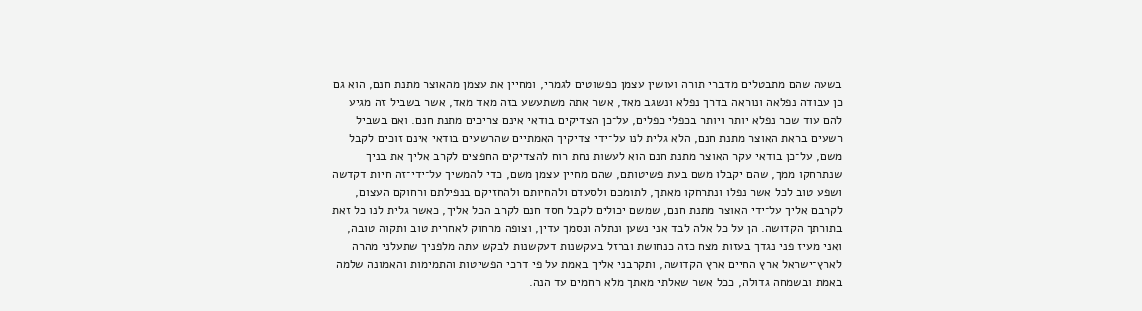בשעה שהם מתבטלים מדברי תורה ועושין עצמן כפשוטים לגמרי, ומחיין את עצמן מהאוצר מתנת חנם, הוא גם כן עבודה נפלאה ונוראה בדרך נפלא ונשגב מאד, אשר אתה משתעשע בזה מאד מאד, אשר בשביל זה מגיע להם עוד שכר נפלא יותר ויותר בכפלי כפלים, על־כן הצדיקים בודאי אינם צריכים מתנת חנם. ואם בשביל רשעים בראת האוצר מתנת חנם, הלא גלית לנו על־ידי צדיקיך האמתיים שהרשעים בודאי אינם זוכים לקבל משם, על־כן בודאי עקר האוצר מתנת חנם הוא לעשות נחת רוח להצדיקים החפצים לקרב אליך את בניך שנתרחקו ממך, שהם יקבלו משם בעת פשיטותם, שהם מחיין עצמן משם, כדי להמשיך על־ידי־זה חיות דקדשה ושפע טוב לכל אשר נפלו ונתרחקו מאתך, לתומכם ולסעדם ולהחיותם ולהחזיקם בנפילתם ורחוקם העצום, לקרבם אליך על־ידי האוצר מתנת חנם, שמשם יכולים לקבל חסד חנם לקרב הכל אליך, כאשר גלית לנו כל זאת בתורתך הקדושה. הן על כל אלה לבד אני נשען ונתלה ונסמך עדין, וצופה מרחוק לאחרית טוב ותקוה טובה, ואני מעיז פני נגדך בעזות מצח כזה כנחושת וברזל בעקשנות דעקשנות לבקש עתה מלפניך שתעלני מהרה לארץ־ישראל ארץ החיים ארץ הקדושה, ותקרבני אליך באמת על פי דרכי הפשיטות והתמימות והאמונה שלמה באמת ובשמחה גדולה, ככל אשר שאלתי מאתך מלא רחמים עד הנה.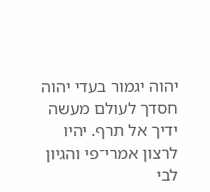יהוה יגמור בעדי יהוה חסדך לעולם מעשה ידיך אל תרף. יהיו לרצון אמרי־פי והגיון לבי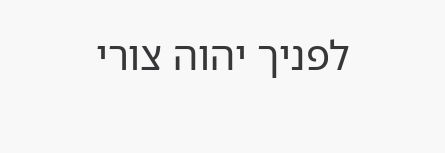לפניך יהוה צורי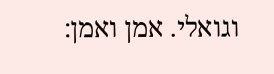וגואלי. אמן ואמן: